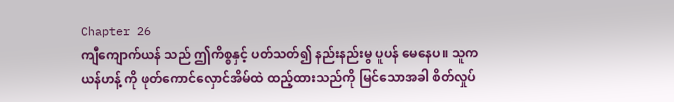Chapter 26
ကျီကျောက်ယန် သည် ဤကိစ္စနှင့် ပတ်သတ်၍ နည်းနည်းမွ ပူပန် မေနေပ။ သူက ယန်ဟန့် ကို ဖုတ်ကောင်လှောင်အိမ်ထဲ ထည့်ထားသည်ကို မြင်သောအခါ စိတ်လှုပ်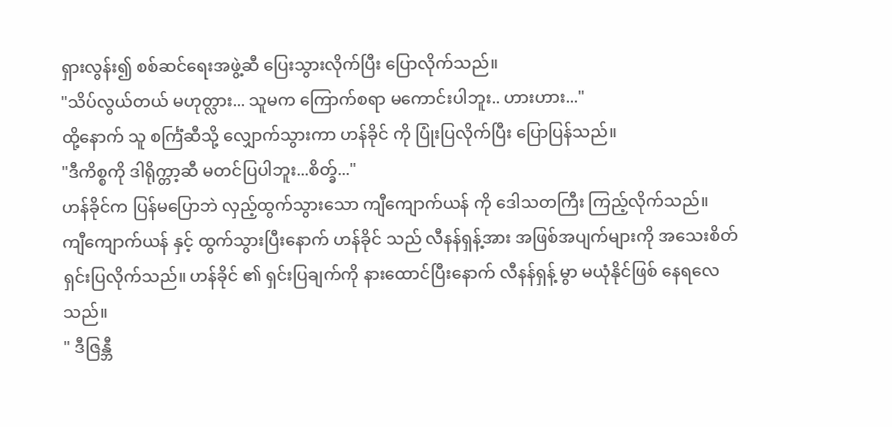ရှားလွန်း၍ စစ်ဆင်ရေးအဖွဲ့ဆီ ပြေးသွားလိုက်ပြီး ပြောလိုက်သည်။
"သိပ်လွယ်တယ် မဟုတ္လား... သူမက ကြောက်စရာ မကောင်းပါဘူး.. ဟားဟား..."
ထို့နောက် သူ စင်္ကြံဆီသို့ လျှောက်သွားကာ ဟန်ခိုင် ကို ပြုံးပြလိုက်ပြီး ပြောပြန်သည်။
"ဒီကိစ္စကို ဒါရိုက္တာ့ဆီ မတင်ပြပါဘူး...စိတ္ခ်..."
ဟန်ခိုင်က ပြန်မပြောဘဲ လှည့်ထွက်သွားသော ကျီကျောက်ယန် ကို ဒေါသတကြီး ကြည့်လိုက်သည်။
ကျီကျောက်ယန် နှင့် ထွက်သွားပြီးနောက် ဟန်ခိုင် သည် လီနန်ရှန့်အား အဖြစ်အပျက်များကို အသေးစိတ် ရှင်းပြလိုက်သည်။ ဟန်ခိုင် ၏ ရှင်းပြချက်ကို နားထောင်ပြီးနောက် လီနန်ရှန့် မွာ မယုံနိုင်ဖြစ် နေရလေသည်။
" ဒီဇြန္ဘီ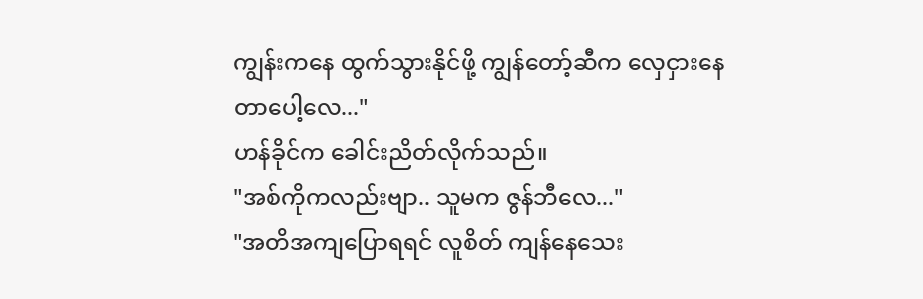ကျွန်းကနေ ထွက်သွားနိုင်ဖို့ ကျွန်တော့်ဆီက လှေငှားနေတာပေါ့လေ..."
ဟန်ခိုင်က ခေါင်းညိတ်လိုက်သည်။
"အစ်ကိုကလည်းဗျာ.. သူမက ဇွန်ဘီလေ..."
"အတိအကျပြောရရင် လူစိတ် ကျန်နေသေး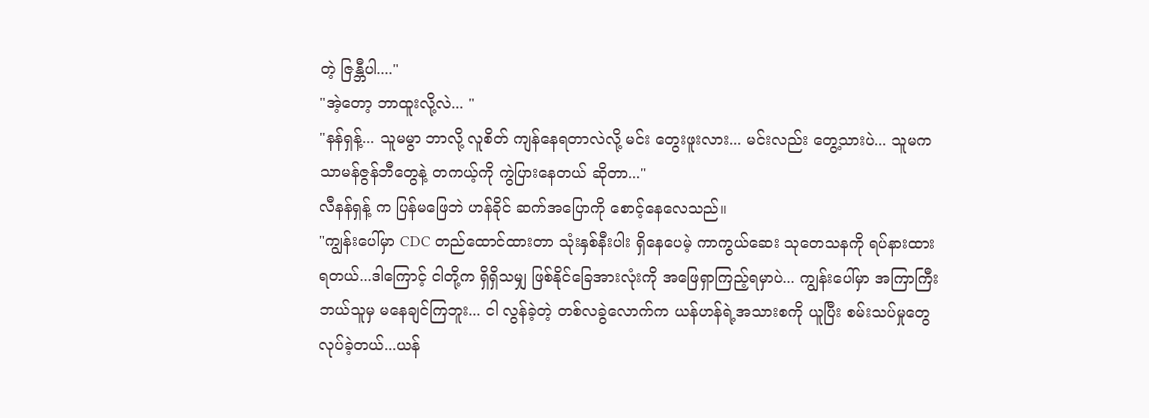တဲ့ ဇြန္ဘီပါ...."
"အဲ့တော့ ဘာထူးလို့လဲ... "
"နန်ရှန့်... သူမမွာ ဘာလို့ လူစိတ် ကျန်နေရတာလဲလို့ မင်း တွေးဖူးလား... မင်းလည်း တွေ့သားပဲ... သူမက သာမန်ဇွန်ဘီတွေနဲ့ တကယ့်ကို ကွဲပြားနေတယ် ဆိုတာ..."
လီနန်ရှန့် က ပြန်မဖြေဘဲ ဟန်ခိုင် ဆက်အပြောကို စောင့်နေလေသည်။
"ကျွန်းပေါ်မှာ CDC တည်ထောင်ထားတာ သုံးနှစ်နီးပါး ရှိနေပေမဲ့ ကာကွယ်ဆေး သုတေသနကို ရပ်နားထားရတယ်...ဒါကြောင့် ငါတို့က ရှိရှိသမျှ ဖြစ်နိုင်ခြေအားလုံးကို အဖြေရှာကြည့်ရမှာပဲ... ကျွန်းပေါ်မှာ အကြာကြီးဘယ်သူမှ မနေချင်ကြဘူး... ငါ လွန်ခဲ့တဲ့ တစ်လခွဲလောက်က ယန်ဟန်ရဲ့အသားစကို ယူပြီး စမ်းသပ်မှုတွေ လုပ်ခဲ့တယ်...ယန်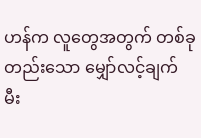ဟန်က လူတွေအတွက် တစ်ခုတည်းသော မျှော်လင့်ချက် မီး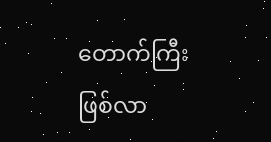တောက်ကြီး ဖြစ်လာ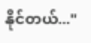နိုင်တယ်..."